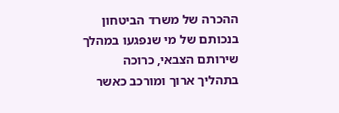ההכרה של משרד הביטחון בנכותם של מי שנפגעו במהלך שירותם הצבאי, כרוכה בתהליך ארוך ומורכב כאשר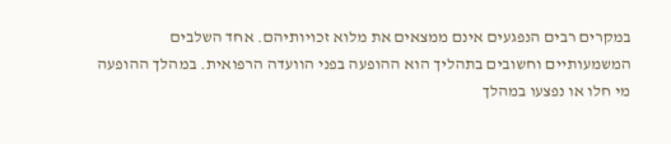במקרים רבים הנפגעים אינם ממצאים את מלוא זכויותיהם. אחד השלבים המשמעותיים וחשובים בתהליך הוא ההופעה בפני הוועדה הרפואית. במהלך ההופעה מי חלו או נפצעו במהלך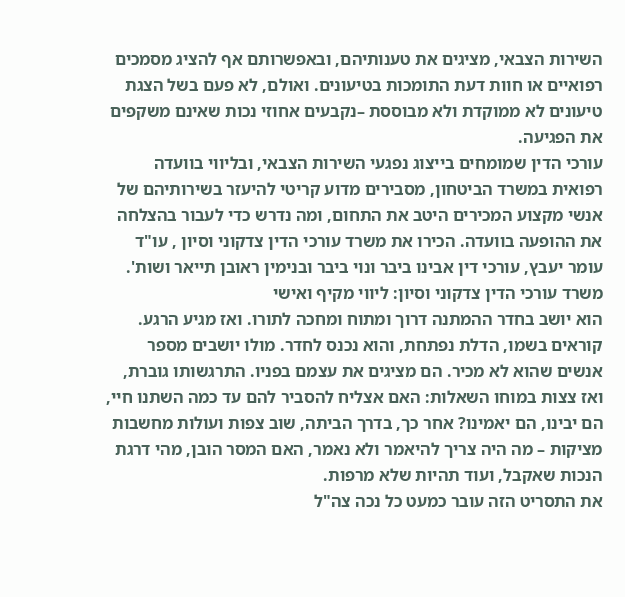השירות הצבאי, מציגים את טענותיהם, ובאפשרותם אף להציג מסמכים רפואיים או חוות דעת התומכות בטיעונים. ואולם, לא פעם בשל הצגת טיעונים לא ממוקדת ולא מבוססת –נקבעים אחוזי נכות שאינם משקפים את הפגיעה.
עורכי הדין שמומחים בייצוג נפגעי השירות הצבאי, ובליווי בוועדה רפואית במשרד הביטחון, מסבירים מדוע קריטי להיעזר בשירותיהם של אנשי מקצוע המכירים היטב את התחום, ומה נדרש כדי לעבור בהצלחה את ההופעה בוועדה. הכירו את משרד עורכי הדין צדקוני וסיון , עו"ד עומר יעבץ, עורכי דין אבינו ביבר ונוי ביבר ובנימין ראובן תייאר ושות'.
משרד עורכי הדין צדקוני וסיון: ליווי מקיף ואישי
הוא יושב בחדר ההמתנה דרוך ומתוח ומחכה לתורו. ואז מגיע הרגע. קוראים בשמו, הדלת נפתחת, והוא נכנס לחדר. מולו יושבים מספר אנשים שהוא לא מכיר. הם מציגים את עצמם בפניו. התרגשותו גוברת, ואז צצות במוחו השאלות: האם אצליח להסביר להם עד כמה השתנו חיי, הם יבינו, הם יאמינו? אחר כך, בדרך הביתה, שוב צפות ועולות מחשבות מציקות – מה היה צריך להיאמר ולא נאמר, האם המסר הובן, מהי דרגת הנכות שאקבל, ועוד תהיות שלא מרפות.
את התסריט הזה עובר כמעט כל נכה צה"ל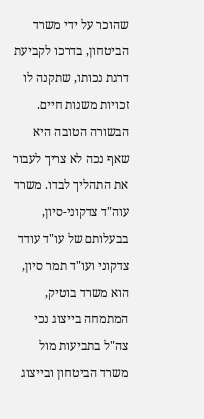שהוכר על ידי משרד הביטחון, בדרכו לקביעת דרגת נכותו, שתקנה לו זכויות משנות חיים. הבשורה הטובה היא שאף נכה לא צריך לעבור את התהליך לבדו. משרד עוה"ד צדקוני-סיון, בבעלותם של עו"ד עודד צדקוני ועו"ד תמר סיון, הוא משרד בוטיק, המתמחה בייצוג נכי צה"ל בתביעות מול משרד הביטחון ובייצוג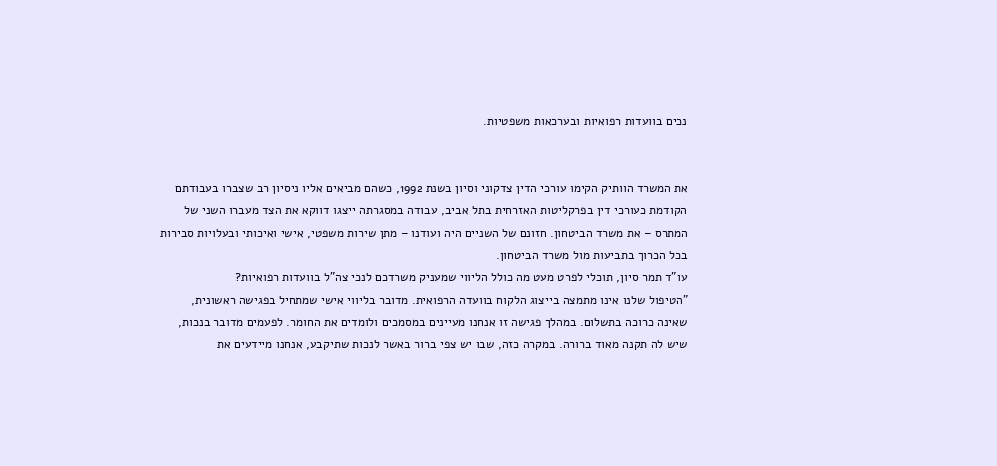נכים בוועדות רפואיות ובערכאות משפטיות.


את המשרד הוותיק הקימו עורכי הדין צדקוני וסיון בשנת 1992, כשהם מביאים אליו ניסיון רב שצברו בעבודתם הקודמת כעורכי דין בפרקליטות האזרחית בתל אביב, עבודה במסגרתה ייצגו דווקא את הצד מעברו השני של המתרס – את משרד הביטחון. חזונם של השניים היה ועודנו – מתן שירות משפטי, אישי ואיכותי ובעלויות סבירות בכל הכרוך בתביעות מול משרד הביטחון.
עו"ד תמר סיון, תוכלי לפרט מעט מה כולל הליווי שמעניק משרדכם לנכי צה"ל בוועדות רפואיות?
"הטיפול שלנו אינו מתמצה בייצוג הלקוח בוועדה הרפואית. מדובר בליווי אישי שמתחיל בפגישה ראשונית, שאינה כרוכה בתשלום. במהלך פגישה זו אנחנו מעיינים במסמכים ולומדים את החומר. לפעמים מדובר בנכות, שיש לה תקנה מאוד ברורה. במקרה כזה, שבו יש צפי ברור באשר לנכות שתיקבע, אנחנו מיידעים את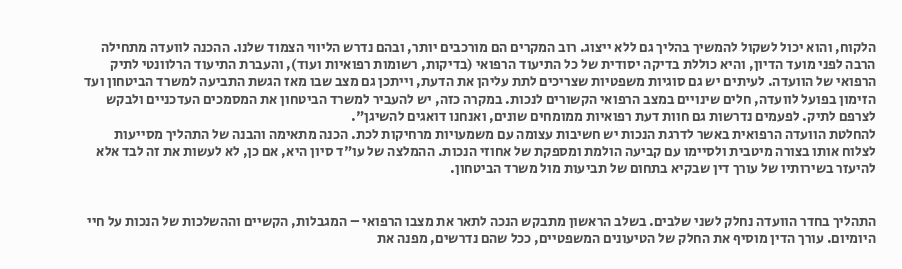הלקוח, והוא יכול לשקול להמשיך בהליך גם ללא ייצוג. רוב המקרים הם מורכבים יותר, ובהם נדרש הליווי הצמוד שלנו. ההכנה לוועדה מתחילה הרבה לפני מועד הדיון, והיא כוללת בדיקה יסודית של כל התיעוד הרפואי (בדיקות, רשומות רפואיות ועוד), והעברת התיעוד הרלוונטי לתיק הרפואי של הוועדה. לעיתים יש גם סוגיות משפטיות שצריכים לתת עליהן את הדעת, וייתכן גם מצב שבו מאז הגשת התביעה למשרד הביטחון ועד הזימון בפועל לוועדה, חלים שינויים במצב הרפואי הקשורים לנכות. במקרה כזה, יש להעביר למשרד הביטחון את המסמכים העדכניים ולבקש לצרפם לתיק. לפעמים נדרשות גם חוות דעת רפואיות ממומחים שונים, ואנחנו דואגים להשיגן".
להחלטת הוועדה הרפואית באשר לדרגת הנכות יש חשיבות עצומה עם משמעויות מרחיקות לכת. הכנה מתאימה והבנה של התהליך מסייעות לצלוח אותו בצורה מיטבית ולסיימו עם קביעה הולמת ומספקת של אחוזי הנכות. ההמלצה של עו"ד סיון היא, אם כן, לא לעשות את זה לבד אלא להיעזר בשירותיו של עורך דין שבקיא בתחום של תביעות מול משרד הביטחון.


התהליך בחדר הוועדה נחלק לשני שלבים. בשלב הראשון מתבקש הנכה לתאר את מצבו הרפואי – המגבלות, הקשיים וההשלכות של הנכות על חיי היומיום. עורך הדין מוסיף את החלק של הטיעונים המשפטיים, ככל שהם נדרשים, מפנה את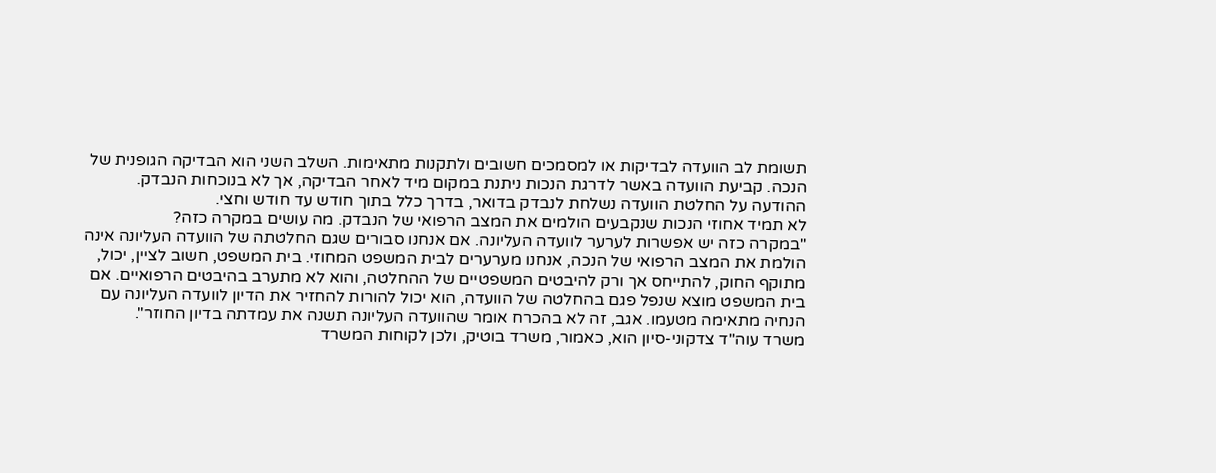תשומת לב הוועדה לבדיקות או למסמכים חשובים ולתקנות מתאימות. השלב השני הוא הבדיקה הגופנית של הנכה. קביעת הוועדה באשר לדרגת הנכות ניתנת במקום מיד לאחר הבדיקה, אך לא בנוכחות הנבדק. ההודעה על החלטת הוועדה נשלחת לנבדק בדואר, בדרך כלל בתוך חודש עד חודש וחצי.
לא תמיד אחוזי הנכות שנקבעים הולמים את המצב הרפואי של הנבדק. מה עושים במקרה כזה?
"במקרה כזה יש אפשרות לערער לוועדה העליונה. אם אנחנו סבורים שגם החלטתה של הוועדה העליונה אינה הולמת את המצב הרפואי של הנכה, אנחנו מערערים לבית המשפט המחוזי. בית המשפט, חשוב לציין, יכול, מתוקף החוק, להתייחס אך ורק להיבטים המשפטיים של ההחלטה, והוא לא מתערב בהיבטים הרפואיים. אם בית המשפט מוצא שנפל פגם בהחלטה של הוועדה, הוא יכול להורות להחזיר את הדיון לוועדה העליונה עם הנחיה מתאימה מטעמו. אגב, זה לא בהכרח אומר שהוועדה העליונה תשנה את עמדתה בדיון החוזר".
משרד עוה"ד צדקוני-סיון הוא, כאמור, משרד בוטיק, ולכן לקוחות המשרד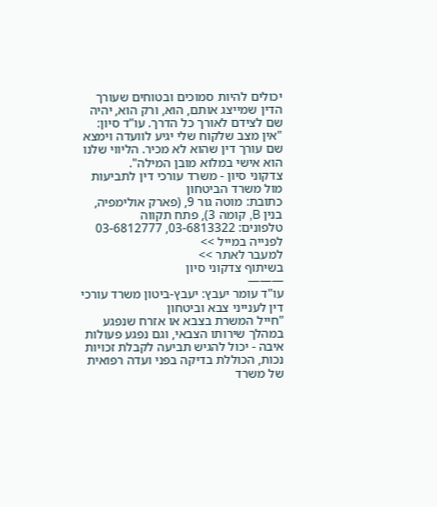יכולים להיות סמוכים ובטוחים שעורך הדין שמייצג אותם, הוא, ורק הוא, יהיה שם לצידם לאורך כל הדרך. עו"ד סיון: "אין מצב שלקוח שלי יגיע לוועדה וימצא שם עורך דין שהוא לא מכיר. הליווי שלנו הוא אישי במלוא מובן המילה".
צדקוני סיון - משרד עורכי דין לתביעות מול משרד הביטחון
כתובת: מוטה גור 9, (פארק אולימפיה, בנין B, קומה 3), פתח תקווה
טלפונים: 03-6813322, 03-6812777
לפנייה במייל >>
למעבר לאתר >>
בשיתוף צדקוני סיון
———
עו"ד עומר יעבץ: יעבץ-ביטון משרד עורכי דין לענייני צבא וביטחון
"חייל המשרת בצבא או אזרח שנפגע במהלך שירותו הצבאי, וגם נפגע פעולות איבה - יכול להגיש תביעה לקבלת זכויות נכות, הכוללת בדיקה בפני ועדה רפואית של משרד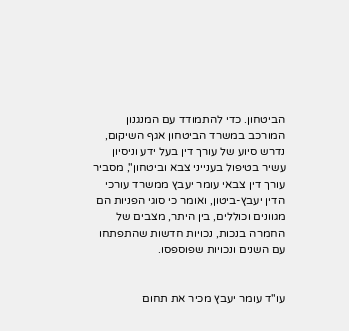הביטחון. כדי להתמודד עם המנגנון המורכב במשרד הביטחון אגף השיקום, נדרש סיוע של עורך דין בעל ידע וניסיון עשיר בטיפול בענייני צבא וביטחון", מסביר עורך דין צבאי עומר יעבץ ממשרד עורכי הדין יעבץ-ביטון, ואומר כי סוגי הפניות הם מגוונים וכוללים, בין היתר, מצבים של החמרה בנכות, נכויות חדשות שהתפתחו עם השנים ונכויות שפוספסו.


עו"ד עומר יעבץ מכיר את תחום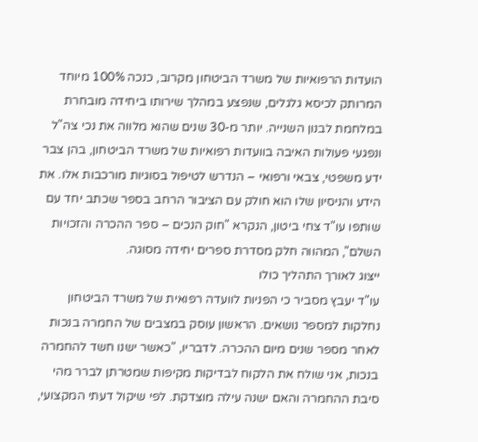הועדות הרפואיות של משרד הביטחון מקרוב, כנכה 100% מיוחד המרותק לכיסא גלגלים, שנפצע במהלך שירותו ביחידה מובחרת במלחמת לבנון השנייה. יותר מ-30 שנים שהוא מלווה את נכי צה"ל ונפגעי פעולות האיבה בוועדות רפואיות של משרד הביטחון, בהן צבר ידע משפטי, צבאי ורפואי – הנדרש לטיפול בסוגיות מורכבות אלו. את הידע והניסיון שלו הוא חולק עם הציבור הרחב בספר שכתב יחד עם שותפו עו"ד צחי ביטון, הנקרא "חוק הנכים – ספר ההכרה והזכויות השלם", המהווה חלק מסדרת ספרים יחידה מסוגה.
ייצוג לאורך התהליך כולו
עו"ד יעבץ מסביר כי הפניות לוועדה רפואית של משרד הביטחון נחלקות למספר נושאים. הראשון עוסק במצבים של החמרה בנכות לאחר מספר שנים מיום ההכרה. לדבריו, "כאשר ישנו חשד להחמרה בנכות, אני שולח את הלקוח לבדיקות מקיפות שמטרתן לברר מהי סיבת ההחמרה והאם ישנה עילה מוצדקת. לפי שיקול דעתי המקצועי,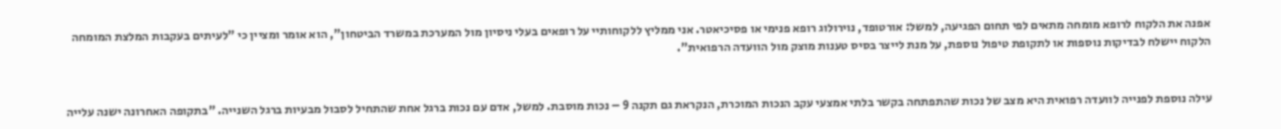אפנה את הלקוח לרופא מומחה מתאים לפי תחום הפגיעה, למשל: אורטופד, נוירולוג רופא פנימי או פסיכיאטר. אני ממליץ ללקוחותיי על רופאים בעלי ניסיון מול המערכת במשרד הביטחון", הוא אומר ומציין כי "לעיתים בעקבות המלצת המומחה הלקוח יישלח לבדיקות נוספות או לתקופת טיפול נוספת, על מנת לייצר בסיס טענות מוצק מול הוועדה הרפואית".


עילה נוספת לפנייה לוועדה רפואית היא מצב של נכות שהתפתחה בקשר בלתי אמצעי עקב הנכות המוכרת, הנקראת גם תקנה 9 – נכות מוסבת. למשל, אדם עם נכות ברגל אחת שהתחיל לסבול מבעיות ברגל השנייה. "בתקופה האחרונה ישנה עלייה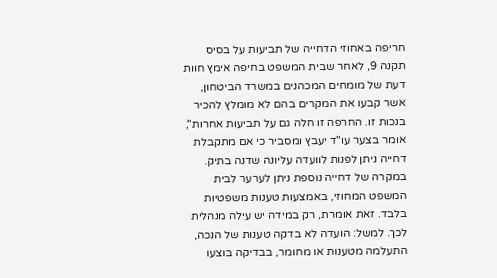חריפה באחוזי הדחייה של תביעות על בסיס תקנה 9, לאחר שבית המשפט בחיפה אימץ חוות דעת של מומחים המכהנים במשרד הביטחון, אשר קבעו את המקרים בהם לא מומלץ להכיר בנכות זו. החרפה זו חלה גם על תביעות אחרות", אומר בצער עו"ד יעבץ ומסביר כי אם מתקבלת דחייה ניתן לפנות לוועדה עליונה שדנה בתיק. במקרה של דחייה נוספת ניתן לערער לבית המשפט המחוזי, באמצעות טענות משפטיות בלבד. זאת אומרת, רק במידה יש עילה מנהלית לכך. למשל: הועדה לא בדקה טענות של הנכה, התעלמה מטענות או מחומר, בבדיקה בוצעו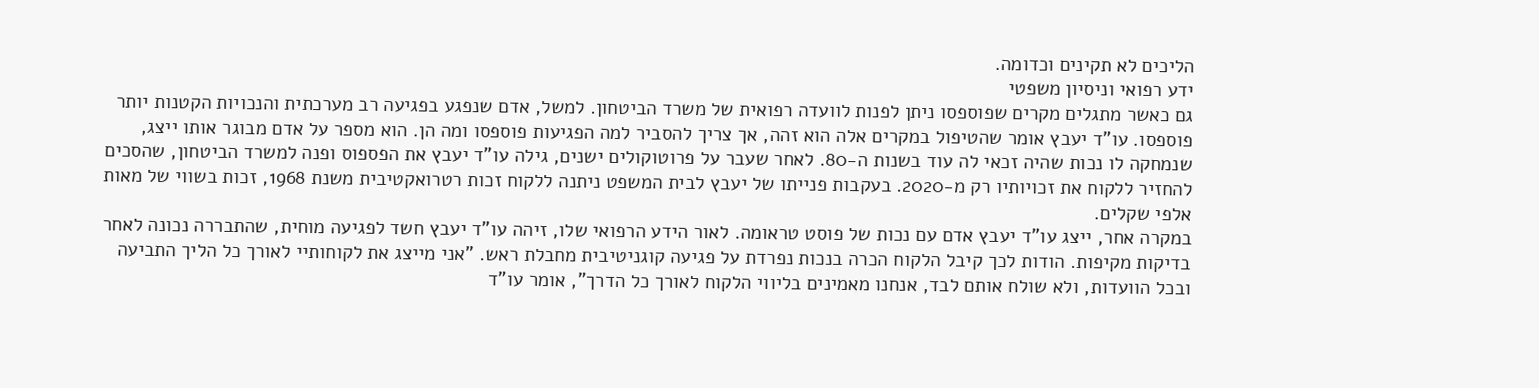הליכים לא תקינים וכדומה.
ידע רפואי וניסיון משפטי
גם כאשר מתגלים מקרים שפוספסו ניתן לפנות לוועדה רפואית של משרד הביטחון. למשל, אדם שנפגע בפגיעה רב מערכתית והנכויות הקטנות יותר פוספסו. עו"ד יעבץ אומר שהטיפול במקרים אלה הוא זהה, אך צריך להסביר למה הפגיעות פוספסו ומה הן. הוא מספר על אדם מבוגר אותו ייצג, שנמחקה לו נכות שהיה זכאי לה עוד בשנות ה-80. לאחר שעבר על פרוטוקולים ישנים, גילה עו"ד יעבץ את הפספוס ופנה למשרד הביטחון, שהסכים להחזיר ללקוח את זכויותיו רק מ-2020. בעקבות פנייתו של יעבץ לבית המשפט ניתנה ללקוח זכות רטרואקטיבית משנת 1968, זכות בשווי של מאות אלפי שקלים.
במקרה אחר, ייצג עו"ד יעבץ אדם עם נכות של פוסט טראומה. לאור הידע הרפואי שלו, זיהה עו"ד יעבץ חשד לפגיעה מוחית, שהתבררה נכונה לאחר בדיקות מקיפות. הודות לכך קיבל הלקוח הכרה בנכות נפרדת על פגיעה קוגניטיבית מחבלת ראש. "אני מייצג את לקוחותיי לאורך כל הליך התביעה ובכל הוועדות, ולא שולח אותם לבד, אנחנו מאמינים בליווי הלקוח לאורך כל הדרך", אומר עו"ד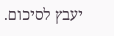יעבץ לסיכום.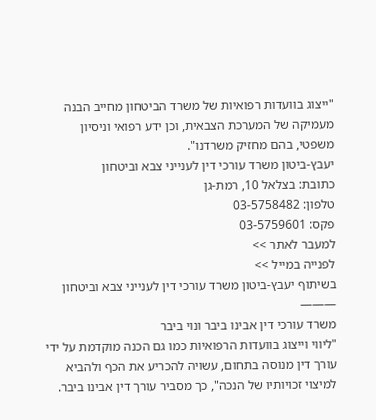"ייצוג בוועדות רפואיות של משרד הביטחון מחייב הבנה מעמיקה של המערכת הצבאית, וכן ידע רפואי וניסיון משפטי, בהם מחזיק משרדנו".
יעבץ-ביטון משרד עורכי דין לענייני צבא וביטחון
כתובת: בצלאל 10, רמת-גן
טלפון: 03-5758482
פקס: 03-5759601
למעבר לאתר >>
לפנייה במייל >>
בשיתוף יעבץ-ביטון משרד עורכי דין לענייני צבא וביטחון
———
משרד עורכי דין אבינו ביבר ונוי ביבר
"ליווי וייצוג בוועדות הרפואיות כמו גם הכנה מוקדמת על ידי עורך דין מנוסה בתחום, עשויה להכריע את הכף ולהביא למיצוי זכויותיו של הנכה", כך מסביר עורך דין אבינו ביבר.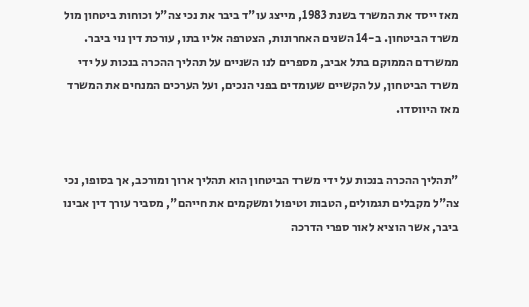מאז ייסד את המשרד בשנת 1983, מייצג עו"ד ביבר את נכי צה"ל וכוחות ביטחון מול משרד הביטחון. ב-14 השנים האחרונות, הצטרפה אליו בתו, עורכת דין נוי ביבר. ממשרדם הממוקם בתל אביב, מספרים לנו השניים על תהליך ההכרה בנכות על ידי משרד הביטחון, על הקשיים שעומדים בפני הנכים, ועל הערכים המנחים את המשרד מאז היווסדו.


"תהליך ההכרה בנכות על ידי משרד הביטחון הוא תהליך ארוך ומורכב, אך בסופו, נכי צה"ל מקבלים תגמולים, הטבות וטיפול ומשקמים את חייהם", מסביר עורך דין אבינו ביבר, אשר הוציא לאור ספרי הדרכה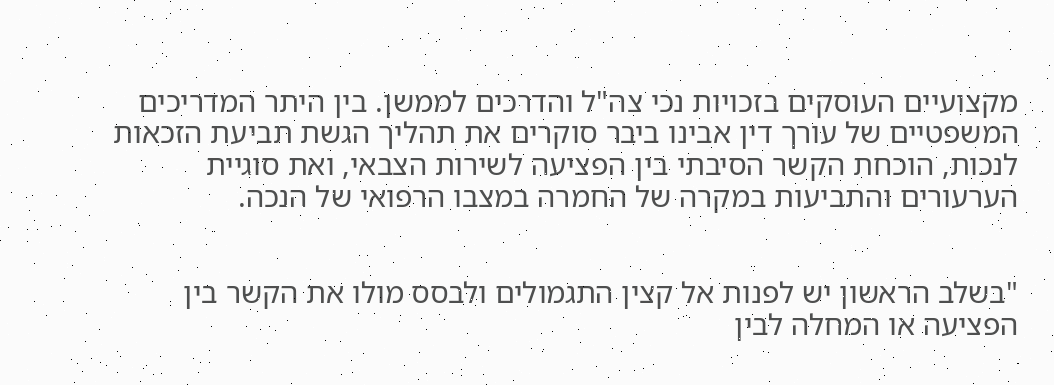מקצועיים העוסקים בזכויות נכי צה"ל והדרכים לממשן. בין היתר המדריכים המשפטיים של עורך דין אבינו ביבר סוקרים את תהליך הגשת תביעת הזכאות לנכות, הוכחת הקשר הסיבתי בין הפציעה לשירות הצבאי, ואת סוגיית הערעורים והתביעות במקרה של החמרה במצבו הרפואי של הנכה.


"בשלב הראשון יש לפנות אל קצין התגמולים ולבסס מולו את הקשר בין הפציעה או המחלה לבין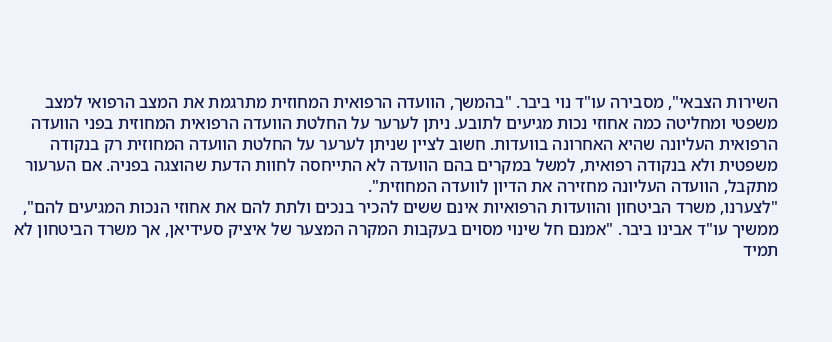השירות הצבאי", מסבירה עו"ד נוי ביבר. "בהמשך, הוועדה הרפואית המחוזית מתרגמת את המצב הרפואי למצב משפטי ומחליטה כמה אחוזי נכות מגיעים לתובע. ניתן לערער על החלטת הוועדה הרפואית המחוזית בפני הוועדה הרפואית העליונה שהיא האחרונה בוועדות. חשוב לציין שניתן לערער על החלטת הוועדה המחוזית רק בנקודה משפטית ולא בנקודה רפואית, למשל במקרים בהם הוועדה לא התייחסה לחוות הדעת שהוצגה בפניה. אם הערעור מתקבל, הוועדה העליונה מחזירה את הדיון לוועדה המחוזית".
"לצערנו, משרד הביטחון והוועדות הרפואיות אינם ששים להכיר בנכים ולתת להם את אחוזי הנכות המגיעים להם", ממשיך עו"ד אבינו ביבר. "אמנם חל שינוי מסוים בעקבות המקרה המצער של איציק סעידיאן, אך משרד הביטחון לא תמיד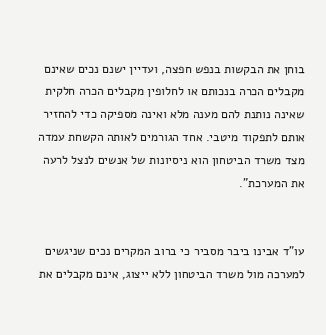בוחן את הבקשות בנפש חפצה, ועדיין ישנם נכים שאינם מקבלים הכרה בנכותם או לחלופין מקבלים הכרה חלקית שאינה נותנת להם מענה מלא ואינה מספיקה כדי להחזיר אותם לתפקוד מיטבי. אחד הגורמים לאותה הקשחת עמדה מצד משרד הביטחון הוא ניסיונות של אנשים לנצל לרעה את המערכת".


עו"ד אבינו ביבר מסביר כי ברוב המקרים נכים שניגשים למערכה מול משרד הביטחון ללא ייצוג, אינם מקבלים את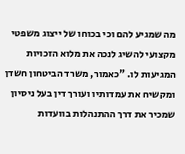מה שמגיע להם וכי בכוחו של ייצוג משפטי מקצועי להשיג לנכה את מלוא הזכויות המגיעות לו. "כאמור, משרד הביטחון חשדן ומקשיח את עמדותיו ועורך דין בעל ניסיון שמכיר את דרך ההתנהלות בוועדות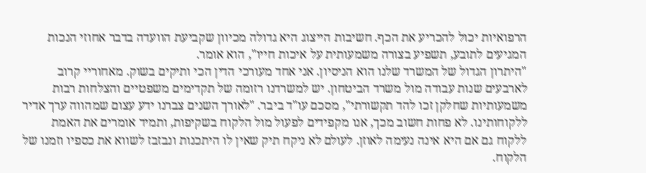הרפואיות יכול להכריע את הכף. חשיבות הייצוג היא גדולה מכיוון שקביעת הוועדה בדבר אחוזי הנכות המגיעים לתובע, תשפיע בצורה משמעותית על איכות חייו", הוא אומר.
"היתרון הגדול של המשרד שלנו הוא הניסיון. אני אחד מעורכי הדין הכי ותיקים בשוק. מאחוריי קרוב לארבעים שנות עבודה מול משרד הביטחון. יש למשרדנו רזומה של תקדימים משפטיים והצלחות רבות משמעותיות שחלקן זכו להד תקשורתי", מסכם עו"ד ביבר. "לאורך השנים צברנו ידע עצום שמהווה ערך אדיר ללקוחותינו. לא פחות חשוב מכך, אנו מקפידים לפעול מול הלקוח בשקיפות, ותמיד אומרים את האמת ללקוח גם אם היא אינה נעימה לאוזן. לעולם לא ניקח תיק שאין לו היתכנות ונבזבז לשווא את כספיו וזמנו של הלקוח.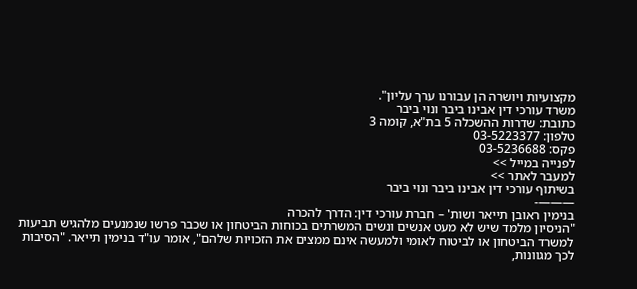מקצועיות ויושרה הן עבורנו ערך עליון".
משרד עורכי דין אבינו ביבר ונוי ביבר
כתובת: שדרות ההשכלה 5 בת"א, קומה 3
טלפון: 03-5223377
פקס: 03-5236688
לפנייה במייל >>
למעבר לאתר >>
בשיתוף עורכי דין אבינו ביבר ונוי ביבר
———-
בנימין ראובן תייאר ושות' – חברת עורכי דין: הדרך להכרה
"הניסיון מלמד שיש לא מעט אנשים ונשים המשרתים בכוחות הביטחון או שכבר פרשו שנמנעים מלהגיש תביעות למשרד הביטחון או לביטוח לאומי ולמעשה אינם ממצים את הזכויות שלהם", אומר עו"ד בנימין תייאר. "הסיבות לכך מגוונות,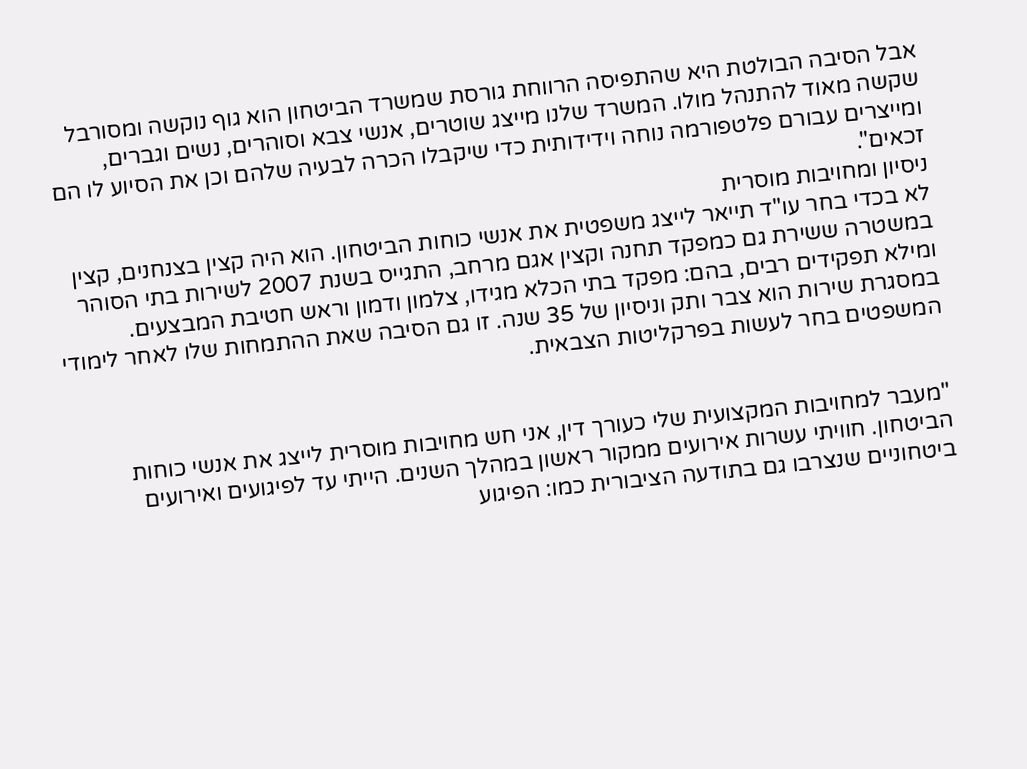אבל הסיבה הבולטת היא שהתפיסה הרווחת גורסת שמשרד הביטחון הוא גוף נוקשה ומסורבל שקשה מאוד להתנהל מולו. המשרד שלנו מייצג שוטרים, אנשי צבא וסוהרים, נשים וגברים, ומייצרים עבורם פלטפורמה נוחה וידידותית כדי שיקבלו הכרה לבעיה שלהם וכן את הסיוע לו הם זכאים".
ניסיון ומחויבות מוסרית
לא בכדי בחר עו"ד תייאר לייצג משפטית את אנשי כוחות הביטחון. הוא היה קצין בצנחנים, קצין במשטרה ששירת גם כמפקד תחנה וקצין אגם מרחב, התגייס בשנת 2007 לשירות בתי הסוהר ומילא תפקידים רבים, בהם: מפקד בתי הכלא מגידו, צלמון ודמון וראש חטיבת המבצעים. במסגרת שירות הוא צבר ותק וניסיון של 35 שנה. זו גם הסיבה שאת ההתמחות שלו לאחר לימודי המשפטים בחר לעשות בפרקליטות הצבאית.


"מעבר למחויבות המקצועית שלי כעורך דין, אני חש מחויבות מוסרית לייצג את אנשי כוחות הביטחון. חוויתי עשרות אירועים ממקור ראשון במהלך השנים. הייתי עד לפיגועים ואירועים ביטחוניים שנצרבו גם בתודעה הציבורית כמו: הפיגוע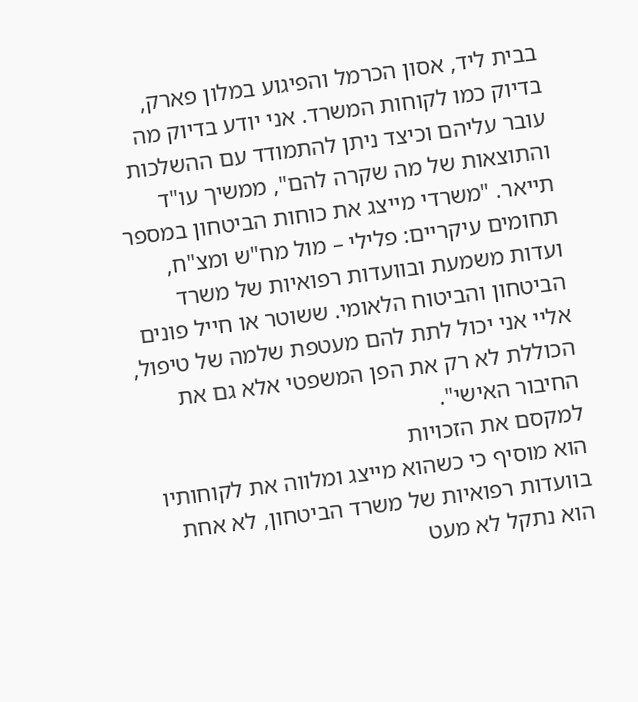בבית ליד, אסון הכרמל והפיגוע במלון פארק, בדיוק כמו לקוחות המשרד. אני יודע בדיוק מה עובר עליהם וכיצד ניתן להתמודד עם ההשלכות והתוצאות של מה שקרה להם", ממשיך עו"ד תייאר. "משרדי מייצג את כוחות הביטחון במספר תחומים עיקריים: פלילי – מול מח"ש ומצ"ח, ועדות משמעת ובוועדות רפואיות של משרד הביטחון והביטוח הלאומי. ששוטר או חייל פונים אליי אני יכול לתת להם מעטפת שלמה של טיפול, הכוללת לא רק את הפן המשפטי אלא גם את החיבור האישי".
למקסם את הזכויות
הוא מוסיף כי כשהוא מייצג ומלווה את לקוחותיו בוועדות רפואיות של משרד הביטחון, לא אחת הוא נתקל לא מעט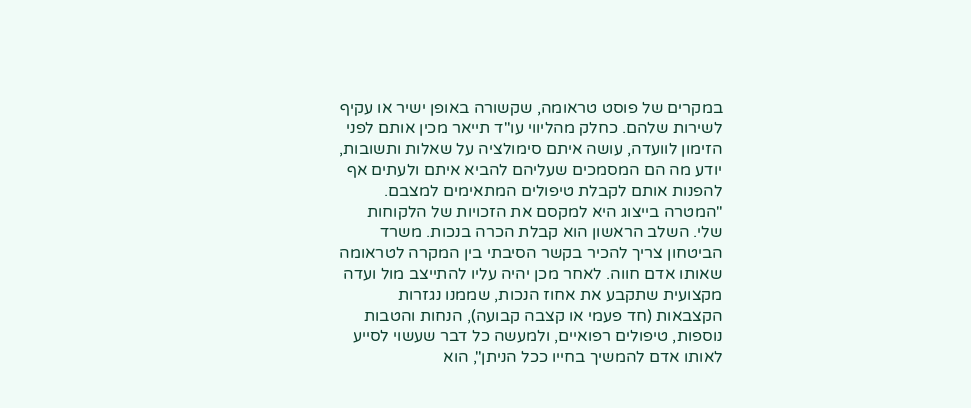במקרים של פוסט טראומה, שקשורה באופן ישיר או עקיף לשירות שלהם. כחלק מהליווי עו"ד תייאר מכין אותם לפני הזימון לוועדה, עושה איתם סימולציה על שאלות ותשובות, יודע מה הם המסמכים שעליהם להביא איתם ולעתים אף להפנות אותם לקבלת טיפולים המתאימים למצבם. "המטרה בייצוג היא למקסם את הזכויות של הלקוחות שלי. השלב הראשון הוא קבלת הכרה בנכות. משרד הביטחון צריך להכיר בקשר הסיבתי בין המקרה לטראומה שאותו אדם חווה. לאחר מכן יהיה עליו להתייצב מול ועדה מקצועית שתקבע את אחוז הנכות, שממנו נגזרות הקצבאות (חד פעמי או קצבה קבועה), הנחות והטבות נוספות, טיפולים רפואיים, ולמעשה כל דבר שעשוי לסייע לאותו אדם להמשיך בחייו ככל הניתן", הוא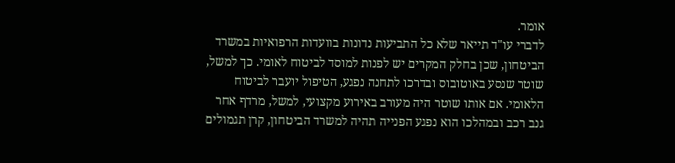אומר.
לדברי עו"ד תייאר שלא כל התביעות נדונות בוועדות הרפואיות במשרד הביטחון, שכן בחלק המקרים יש לפנות למוסד לביטוח לאומי. כך למשל, שוטר שנסע באוטובוס ובדרכו לתחנה נפגע, הטיפול יועבר לביטוח הלאומי. אם אותו שוטר היה מעורב באירוע מקצועי, למשל, מרדף אחר גנב רכב ובמהלכו הוא נפגע הפנייה תהיה למשרד הביטחון, קרן תגמולים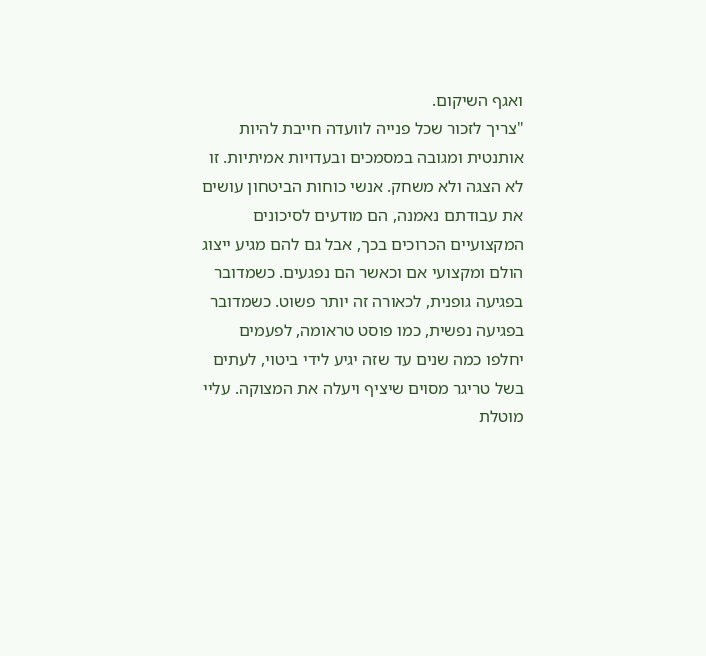ואגף השיקום.
"צריך לזכור שכל פנייה לוועדה חייבת להיות אותנטית ומגובה במסמכים ובעדויות אמיתיות. זו לא הצגה ולא משחק. אנשי כוחות הביטחון עושים את עבודתם נאמנה, הם מודעים לסיכונים המקצועיים הכרוכים בכך, אבל גם להם מגיע ייצוג הולם ומקצועי אם וכאשר הם נפגעים. כשמדובר בפגיעה גופנית, לכאורה זה יותר פשוט. כשמדובר בפגיעה נפשית, כמו פוסט טראומה, לפעמים יחלפו כמה שנים עד שזה יגיע לידי ביטוי, לעתים בשל טריגר מסוים שיציף ויעלה את המצוקה. עליי מוטלת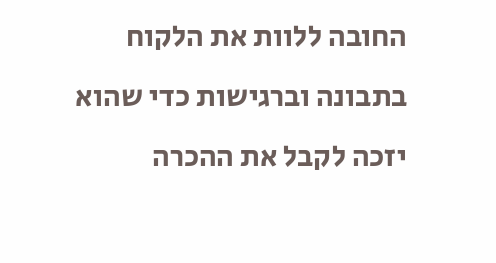החובה ללוות את הלקוח בתבונה וברגישות כדי שהוא יזכה לקבל את ההכרה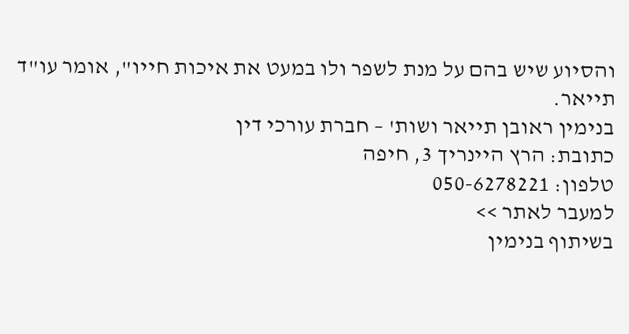והסיוע שיש בהם על מנת לשפר ולו במעט את איכות חייו", אומר עו"ד תייאר.
בנימין ראובן תייאר ושות' – חברת עורכי דין
כתובת: הרץ היינריך 3, חיפה
טלפון: 050-6278221
למעבר לאתר >>
בשיתוף בנימין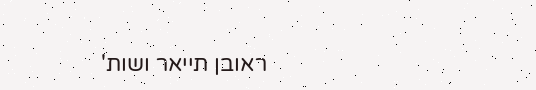ראובן תייאר ושות'